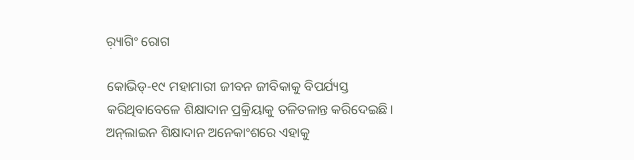ର଼୍ୟାଗିଂ ରୋଗ

କୋଭିଡ୍‌-୧୯ ମହାମାରୀ ଜୀବନ ଜୀବିକାକୁ ବିପର୍ଯ୍ୟସ୍ତ କରିଥିବାବେଳେ ଶିକ୍ଷାଦାନ ପ୍ରକ୍ରିୟାକୁ ତଳିତଳାନ୍ତ କରିଦେଇଛି। ଅନ୍‌ଲାଇନ ଶିକ୍ଷାଦାନ ଅନେକାଂଶରେ ଏହାକୁ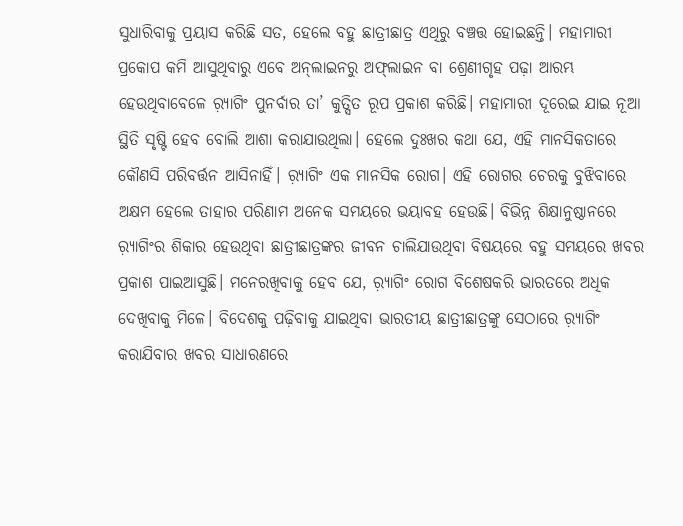ସୁଧାରିବାକୁ ପ୍ରୟାସ କରିଛି ସତ, ହେଲେ ବହୁ ଛାତ୍ରୀଛାତ୍ର ଏଥିରୁ ବଞ୍ଚତ୍ତ ହୋଇଛନ୍ତି। ମହାମାରୀ ପ୍ରକୋପ କମି ଆସୁଥିବାରୁ ଏବେ ଅନ୍‌ଲାଇନରୁ ଅଫ୍‌ଲାଇନ ବା ଶ୍ରେଣୀଗୃହ ପଢ଼ା ଆରମ୍ଭ ହେଉଥିବାବେଳେ ର଼୍ୟାଗିଂ ପୁନର୍ବାର ତା’ କୁତ୍ସିତ ରୂପ ପ୍ରକାଶ କରିଛି। ମହାମାରୀ ଦୂରେଇ ଯାଇ ନୂଆ ସ୍ଥିତି ସୃଷ୍ଟି ହେବ ବୋଲି ଆଶା କରାଯାଉଥିଲା। ହେଲେ ଦୁଃଖର କଥା ଯେ, ଏହି ମାନସିକତାରେ କୌଣସି ପରିବର୍ତ୍ତନ ଆସିନାହିଁ। ର଼୍ୟାଗିଂ ଏକ ମାନସିକ ରୋଗ। ଏହି ରୋଗର ଚେରକୁ ବୁଝିବାରେ ଅକ୍ଷମ ହେଲେ ତାହାର ପରିଣାମ ଅନେକ ସମୟରେ ଭୟାବହ ହେଉଛି। ବିଭିନ୍ନ ଶିକ୍ଷାନୁଷ୍ଠାନରେ ର଼୍ୟାଗିଂର ଶିକାର ହେଉଥିବା ଛାତ୍ରୀଛାତ୍ରଙ୍କର ଜୀବନ ଚାଲିଯାଉଥିବା ବିଷୟରେ ବହୁ ସମୟରେ ଖବର ପ୍ରକାଶ ପାଇଆସୁଛି। ମନେରଖିବାକୁ ହେବ ଯେ, ର଼୍ୟାଗିଂ ରୋଗ ବିଶେଷକରି ଭାରତରେ ଅଧିକ ଦେଖିବାକୁ ମିଳେ। ବିଦେଶକୁ ପଢ଼ିବାକୁ ଯାଇଥିବା ଭାରତୀୟ ଛାତ୍ରୀଛାତ୍ରଙ୍କୁ ସେଠାରେ ର଼୍ୟାଗିଂ କରାଯିବାର ଖବର ସାଧାରଣରେ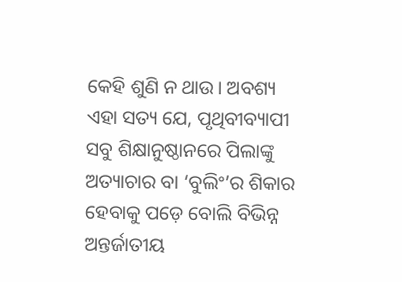କେହି ଶୁଣି ନ ଥାଉ। ଅବଶ୍ୟ ଏହା ସତ୍ୟ ଯେ, ପୃଥିବୀବ୍ୟାପୀ ସବୁ ଶିକ୍ଷାନୁଷ୍ଠାନରେ ପିଲାଙ୍କୁ ଅତ୍ୟାଚାର ବା ‘ବୁଲିଂ’ର ଶିକାର ହେବାକୁ ପଡ଼େ ବୋଲି ବିଭିନ୍ନ ଅନ୍ତର୍ଜାତୀୟ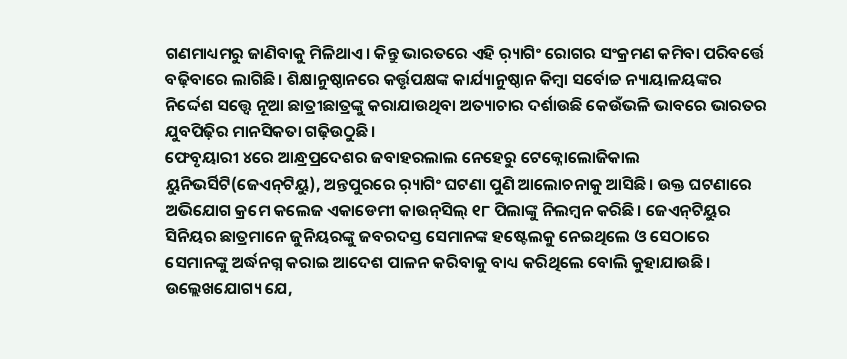ଗଣମାଧ୍ୟମରୁ ଜାଣିବାକୁ ମିଳିଥାଏ। କିନ୍ତୁ ଭାରତରେ ଏହି ର଼୍ୟାଗିଂ ରୋଗର ସଂକ୍ରମଣ କମିବା ପରିବର୍ତ୍ତେ ବଢ଼ିବାରେ ଲାଗିଛି। ଶିକ୍ଷାନୁଷ୍ଠାନରେ କର୍ତ୍ତୃପକ୍ଷଙ୍କ କାର୍ଯ୍ୟାନୁଷ୍ଠାନ କିମ୍ବା ସର୍ବୋଚ୍ଚ ନ୍ୟାୟାଳୟଙ୍କର ନିର୍ଦ୍ଦେଶ ସତ୍ତ୍ୱେ ନୂଆ ଛାତ୍ରୀଛାତ୍ରଙ୍କୁ କରାଯାଉଥିବା ଅତ୍ୟାଚାର ଦର୍ଶାଉଛି କେଉଁଭଳି ଭାବରେ ଭାରତର ଯୁବପିଢ଼ିର ମାନସିକତା ଗଢ଼ିଉଠୁଛି।
ଫେବୃୟାରୀ ୪ରେ ଆନ୍ଧ୍ରପ୍ରଦେଶର ଜବାହରଲାଲ ନେହେରୁ ଟେକ୍ନୋଲୋଜିକାଲ ୟୁନିଭର୍ସିଟି(ଜେଏନ୍‌ଟିୟୁ), ଅନ୍ତପୁରରେ ର଼୍ୟାଗିଂ ଘଟଣା ପୁଣି ଆଲୋଚନାକୁ ଆସିଛି। ଉକ୍ତ ଘଟଣାରେ ଅଭିଯୋଗ କ୍ରମେ କଲେଜ ଏକାଡେମୀ କାଉନ୍‌ସିଲ୍‌ ୧୮ ପିଲାଙ୍କୁ ନିଲମ୍ବନ କରିଛି। ଜେଏନ୍‌ଟିୟୁର ସିନିୟର ଛାତ୍ରମାନେ ଜୁନିୟରଙ୍କୁ ଜବରଦସ୍ତ ସେମାନଙ୍କ ହଷ୍ଟେଲକୁ ନେଇଥିଲେ ଓ ସେଠାରେ ସେମାନଙ୍କୁ ଅର୍ଦ୍ଧନଗ୍ନ କରାଇ ଆଦେଶ ପାଳନ କରିବାକୁ ବାଧ୍ୟ କରିଥିଲେ ବୋଲି କୁହାଯାଉଛି। ଉଲ୍ଲେଖଯୋଗ୍ୟ ଯେ,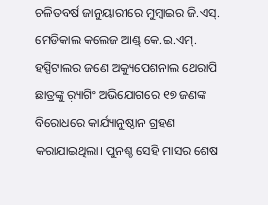ଚଳିତବର୍ଷ ଜାନୁୟାରୀରେ ମୁମ୍ବାଇର ଜି.ଏସ୍‌. ମେଡିକାଲ କଲେଜ ଆଣ୍ଡ୍‌ କେ.ଇ.ଏମ୍‌. ହସ୍ପିଟାଲର ଜଣେ ଅକ୍ୟୁପେଶନାଲ ଥେରାପି ଛାତ୍ରଙ୍କୁ ର଼୍ୟାଗିଂ ଅଭିଯୋଗରେ ୧୭ ଜଣଙ୍କ ବିରୋଧରେ କାର୍ଯ୍ୟାନୁଷ୍ଠାନ ଗ୍ରହଣ କରାଯାଇଥିଲା। ପୁନଶ୍ଚ ସେହି ମାସର ଶେଷ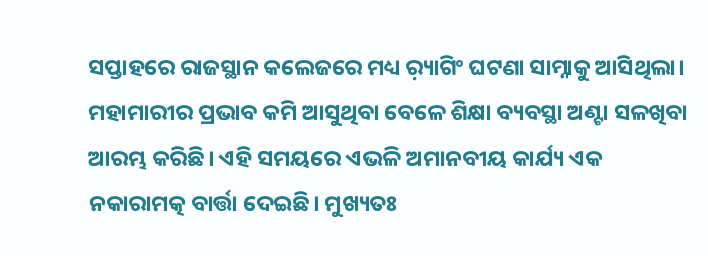ସପ୍ତାହରେ ରାଜସ୍ଥାନ କଲେଜରେ ମଧ୍ୟ ର଼୍ୟାଗିଂ ଘଟଣା ସାମ୍ନାକୁ ଆସିଥିଲା।
ମହାମାରୀର ପ୍ରଭାବ କମି ଆସୁଥିବା ବେଳେ ଶିକ୍ଷା ବ୍ୟବସ୍ଥା ଅଣ୍ଟା ସଳଖିବା ଆରମ୍ଭ କରିଛି। ଏହି ସମୟରେ ଏଭଳି ଅମାନବୀୟ କାର୍ଯ୍ୟ ଏକ ନକାରାମତ୍କ ବାର୍ତ୍ତା ଦେଇଛି। ମୁଖ୍ୟତଃ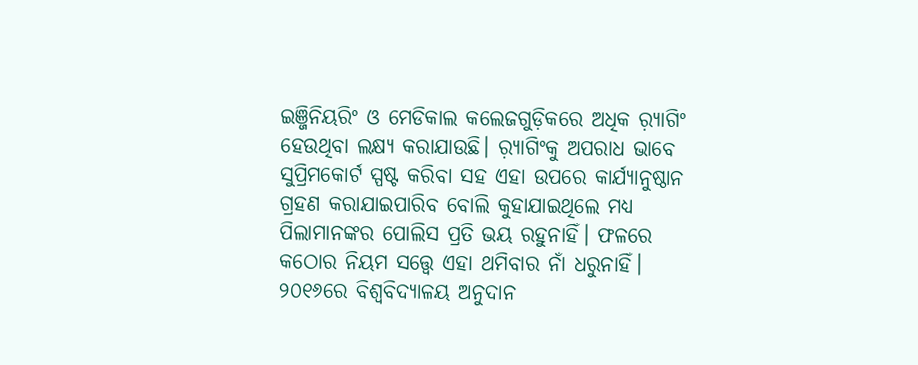ଇଞ୍ଜିନିୟରିଂ ଓ ମେଡିକାଲ କଲେଜଗୁଡ଼ିକରେ ଅଧିକ ର଼୍ୟାଗିଂ ହେଉଥିବା ଲକ୍ଷ୍ୟ କରାଯାଉଛି। ର଼୍ୟାଗିଂକୁ ଅପରାଧ ଭାବେ ସୁପ୍ରିମକୋର୍ଟ ସ୍ପଷ୍ଟ କରିବା ସହ ଏହା ଉପରେ କାର୍ଯ୍ୟାନୁଷ୍ଠାନ ଗ୍ରହଣ କରାଯାଇପାରିବ ବୋଲି କୁହାଯାଇଥିଲେ ମଧ୍ୟ ପିଲାମାନଙ୍କର ପୋଲିସ ପ୍ରତି ଭୟ ରହୁନାହିଁ। ଫଳରେ କଠୋର ନିୟମ ସତ୍ତ୍ୱେ ଏହା ଥମିବାର ନାଁ ଧରୁନାହିଁ। ୨୦୧୬ରେ ବିଶ୍ୱବିଦ୍ୟାଳୟ ଅନୁଦାନ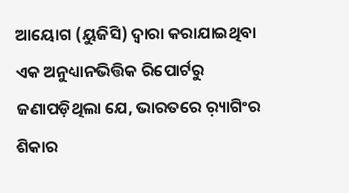ଆୟୋଗ (ୟୁଜିସି) ଦ୍ୱାରା କରାଯାଇଥିବା ଏକ ଅନୁଧ୍ୟାନଭିତ୍ତିକ ରିପୋର୍ଟରୁ ଜଣାପଡ଼ିଥିଲା ଯେ, ଭାରତରେ ର଼୍ୟାଗିଂର ଶିକାର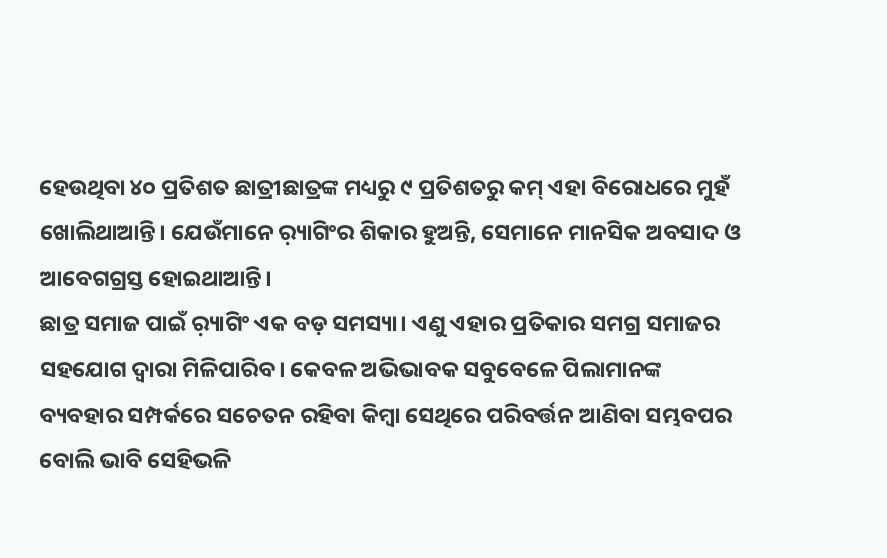ହେଉଥିବା ୪୦ ପ୍ରତିଶତ ଛାତ୍ରୀଛାତ୍ରଙ୍କ ମଧ୍ୟରୁ ୯ ପ୍ରତିଶତରୁ କମ୍‌ ଏହା ବିରୋଧରେ ମୁହଁ ଖୋଲିଥାଆନ୍ତି। ଯେଉଁମାନେ ର଼୍ୟାଗିଂର ଶିକାର ହୁଅନ୍ତି, ସେମାନେ ମାନସିକ ଅବସାଦ ଓ ଆବେଗଗ୍ରସ୍ତ ହୋଇଥାଆନ୍ତି।
ଛାତ୍ର ସମାଜ ପାଇଁ ର଼୍ୟାଗିଂ ଏକ ବଡ଼ ସମସ୍ୟା। ଏଣୁ ଏହାର ପ୍ରତିକାର ସମଗ୍ର ସମାଜର ସହଯୋଗ ଦ୍ୱାରା ମିଳିପାରିବ। କେବଳ ଅଭିଭାବକ ସବୁବେଳେ ପିଲାମାନଙ୍କ ବ୍ୟବହାର ସମ୍ପର୍କରେ ସଚେତନ ରହିବା କିମ୍ବା ସେଥିରେ ପରିବର୍ତ୍ତନ ଆଣିବା ସମ୍ଭବପର ବୋଲି ଭାବି ସେହିଭଳି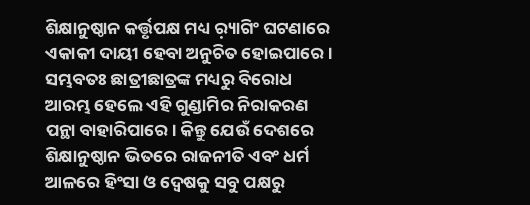ଶିକ୍ଷାନୁଷ୍ଠାନ କର୍ତ୍ତୃପକ୍ଷ ମଧ୍ୟ ର଼୍ୟାଗିଂ ଘଟଣାରେ ଏକାକୀ ଦାୟୀ ହେବା ଅନୁଚିତ ହୋଇପାରେ। ସମ୍ଭବତଃ ଛାତ୍ରୀଛାତ୍ରଙ୍କ ମଧ୍ୟରୁ ବିରୋଧ ଆରମ୍ଭ ହେଲେ ଏହି ଗୁଣ୍ଡାମିର ନିରାକରଣ ପନ୍ଥା ବାହାରିପାରେ। କିନ୍ତୁ ଯେଉଁ ଦେଶରେ ଶିକ୍ଷାନୁଷ୍ଠାନ ଭିତରେ ରାଜନୀତି ଏବଂ ଧର୍ମ ଆଳରେ ହିଂସା ଓ ଦ୍ୱେଷକୁ ସବୁ ପକ୍ଷରୁ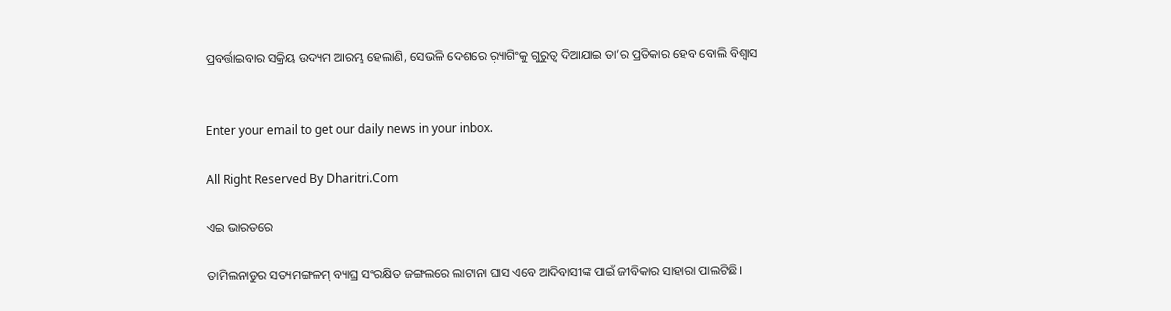ପ୍ରବର୍ତ୍ତାଇବାର ସକ୍ରିୟ ଉଦ୍ୟମ ଆରମ୍ଭ ହେଲାଣି, ସେଭଳି ଦେଶରେ ର଼୍ୟାଗିଂକୁ ଗୁରୁତ୍ୱ ଦିଆଯାଇ ତା’ର ପ୍ରତିକାର ହେବ ବୋଲି ବିଶ୍ୱାସ


Enter your email to get our daily news in your inbox.

All Right Reserved By Dharitri.Com

ଏଇ ଭାରତରେ

ତାମିଲନାଡୁର ସତ୍ୟମଙ୍ଗଳମ୍‌ ବ୍ୟାଘ୍ର ସଂରକ୍ଷିତ ଜଙ୍ଗଲରେ ଲାଟାନା ଘାସ ଏବେ ଆଦିବାସୀଙ୍କ ପାଇଁ ଜୀବିକାର ସାହାରା ପାଲଟିଛି।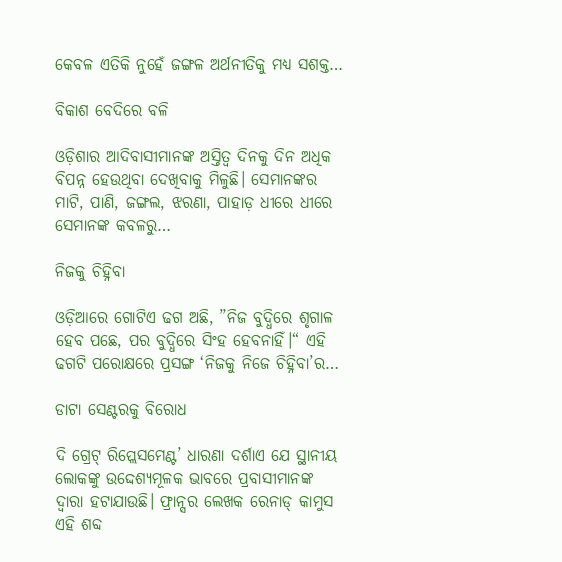କେବଳ ଏତିକି ନୁହେଁ ଜଙ୍ଗଳ ଅର୍ଥନୀତିକୁ ମଧ୍ୟ ସଶକ୍ତ…

ବିକାଶ ବେଦିରେ ବଳି

ଓଡ଼ିଶାର ଆଦିବାସୀମାନଙ୍କ ଅସ୍ତିତ୍ୱ ଦିନକୁ ଦିନ ଅଧିକ ବିପନ୍ନ ହେଉଥିବା ଦେଖିବାକୁ ମିଳୁଛି। ସେମାନଙ୍କର ମାଟି, ପାଣି, ଜଙ୍ଗଲ, ଝରଣା, ପାହାଡ଼ ଧୀରେ ଧୀରେ ସେମାନଙ୍କ କବଳରୁ…

ନିଜକୁ ଚିହ୍ନିବା

ଓଡ଼ିଆରେ ଗୋଟିଏ ଢଗ ଅଛି, ”ନିଜ ବୁଦ୍ଧିରେ ଶୃଗାଳ ହେବ ପଛେ, ପର ବୁଦ୍ଧିରେ ସିଂହ ହେବନାହିଁ।“ ଏହି ଢଗଟି ପରୋକ୍ଷରେ ପ୍ରସଙ୍ଗ ‘ନିଜକୁ ନିଜେ ଚିହ୍ନିବା’ର…

ଡାଟା ସେଣ୍ଟରକୁ ବିରୋଧ

ଦି ଗ୍ରେଟ୍‌ ରିପ୍ଲେସମେଣ୍ଟ’ ଧାରଣା ଦର୍ଶାଏ ଯେ ସ୍ଥାନୀୟ ଲୋକଙ୍କୁ ଉଦ୍ଦେଶ୍ୟମୂଳକ ଭାବରେ ପ୍ରବାସୀମାନଙ୍କ ଦ୍ୱାରା ହଟାଯାଉଛି। ଫ୍ରାନ୍ସର ଲେଖକ ରେନାଡ୍‌ କାମୁସ ଏହି ଶବ୍ଦ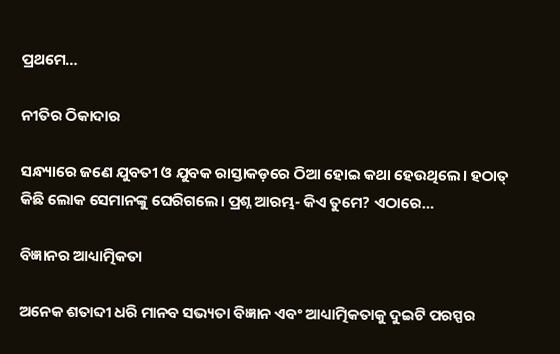ପ୍ରଥମେ…

ନୀତିର ଠିକାଦାର

ସନ୍ଧ୍ୟାରେ ଜଣେ ଯୁବତୀ ଓ ଯୁବକ ରାସ୍ତାକଡ଼ରେ ଠିଆ ହୋଇ କଥା ହେଉଥିଲେ। ହଠାତ୍‌ କିଛି ଲୋକ ସେମାନଙ୍କୁ ଘେରିଗଲେ। ପ୍ରଶ୍ନ ଆରମ୍ଭ- କିଏ ତୁମେ? ଏଠାରେ…

ବିଜ୍ଞାନର ଆଧ୍ୟାତ୍ମିକତା

ଅନେକ ଶତାବ୍ଦୀ ଧରି ମାନବ ସଭ୍ୟତା ବିଜ୍ଞାନ ଏବଂ ଆଧ୍ୟାତ୍ମିକତାକୁ ଦୁଇଟି ପରସ୍ପର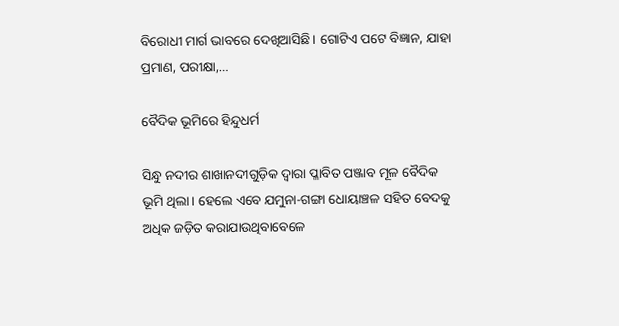ବିରୋଧୀ ମାର୍ଗ ଭାବରେ ଦେଖିଆସିଛି। ଗୋଟିଏ ପଟେ ବିଜ୍ଞାନ, ଯାହା ପ୍ରମାଣ, ପରୀକ୍ଷା,…

ବୈଦିକ ଭୂମିରେ ହିନ୍ଦୁଧର୍ମ

ସିନ୍ଧୁ ନଦୀର ଶାଖାନଦୀଗୁଡ଼ିକ ଦ୍ୱାରା ପ୍ଳାବିତ ପଞ୍ଜାବ ମୂଳ ବୈଦିକ ଭୂମି ଥିଲା। ହେଲେ ଏବେ ଯମୁନା-ଗଙ୍ଗା ଧୋୟାଞ୍ଚଳ ସହିତ ବେଦକୁ ଅଧିକ ଜଡ଼ିତ କରାଯାଉଥିବାବେଳେ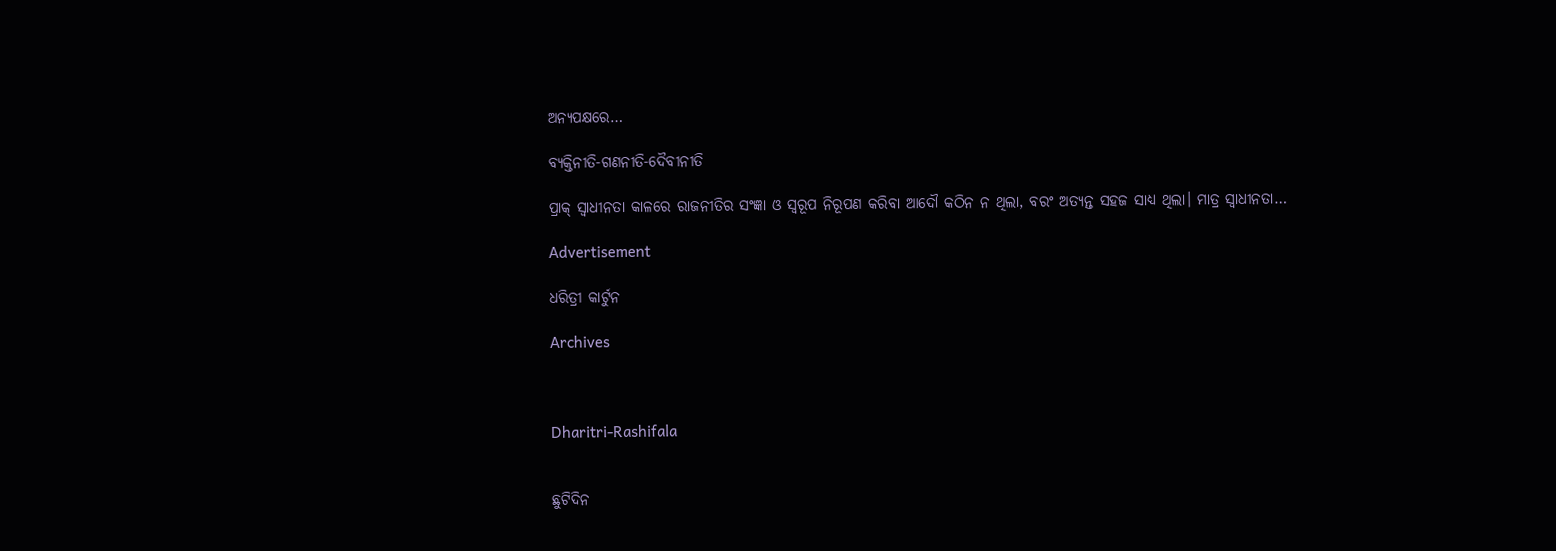ଅନ୍ୟପକ୍ଷରେ…

ବ୍ୟକ୍ତିନୀତି-ଗଣନୀତି-ଦୈବୀନୀତି

ପ୍ରାକ୍‌ ସ୍ବାଧୀନତା କାଳରେ ରାଜନୀତିର ସଂଜ୍ଞା ଓ ସ୍ବରୂପ ନିରୂପଣ କରିବା ଆଦୌ କଠିନ ନ ଥିଲା, ବରଂ ଅତ୍ୟନ୍ତ ସହଜ ସାଧ୍ୟ ଥିଲା। ମାତ୍ର ସ୍ବାଧୀନତା…

Advertisement

ଧରିତ୍ରୀ କାର୍ଟୁନ

Archives



Dharitri-Rashifala


ଛୁଟିଦିନ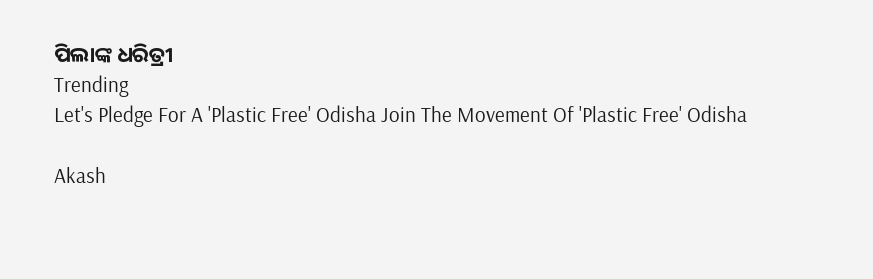ପିଲାଙ୍କ ଧରିତ୍ରୀ
Trending
Let's Pledge For A 'Plastic Free' Odisha Join The Movement Of 'Plastic Free' Odisha

Akash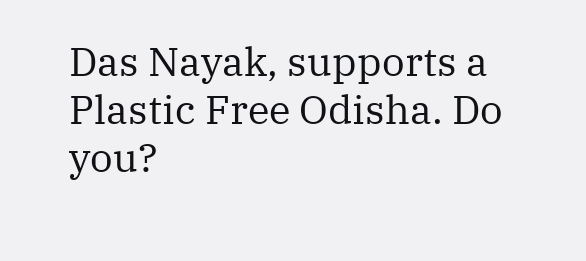Das Nayak, supports a Plastic Free Odisha. Do you?